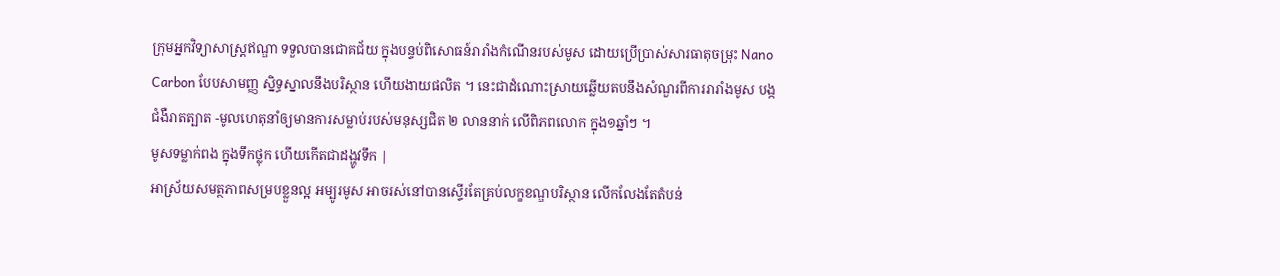ក្រុមអ្នកវិទ្យាសាស្ត្រឥណ្ឌា ទទួលបានជោគជ័យ ក្នុងបន្ទប់ពិសោធន៍រារាំងកំណើនរបស់មូស ដោយប្រើប្រាស់សារធាតុចម្រុះ Nano Carbon បែបសាមញ្ញ ស្និទ្ធស្នាលនឹងបរិស្ថាន ហើយងាយផលិត ។ នេះជាដំណោះស្រាយឆ្លើយតបនឹងសំណួរពីការរារាំងមូស បង្កជំងឺរាតត្បាត -មូលហេតុនាំឲ្យមានការសម្លាប់របស់មនុស្សជិត ២ លាននាក់ លើពិភពលោក ក្នុង១ឆ្នាំៗ ។
មូសទម្លាក់ពង ក្នុងទឹកថ្លុក ហើយកើតជាដង្ហូវទឹក |
អាស្រ័យសមត្ថភាពសម្របខ្លួនល្អ អម្បូរមូស អាចរស់នៅបានស្ទើរតែគ្រប់លក្ខខណ្ឌបរិស្ថាន លើកលែងតែតំបន់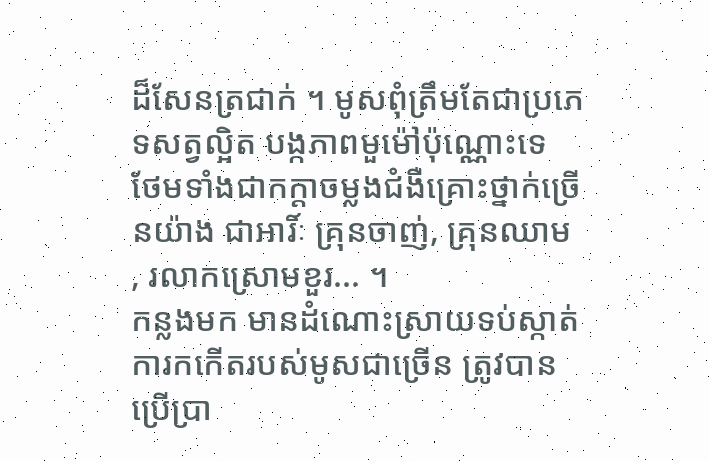ដ៏សែនត្រជាក់ ។ មូសពុំត្រឹមតែជាប្រភេទសត្វល្អិត បង្កភាពមួម៉ៅប៉ុណ្ណោះទេ ថែមទាំងជាកក្តាចម្លងជំងឺគ្រោះថ្នាក់ច្រើនយ៉ាង ជាអារិ៍ៈ គ្រុនចាញ់, គ្រុនឈាម , រលាកស្រោមខួរ... ។
កន្លងមក មានដំណោះស្រាយទប់ស្កាត់ការកកើតរបស់មូសជាច្រើន ត្រូវបានប្រើប្រា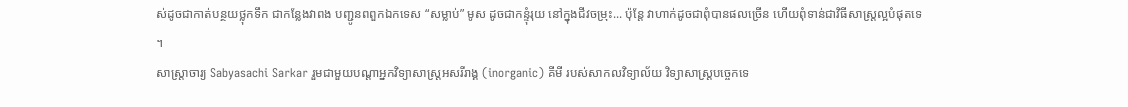ស់ដូចជាកាត់បន្ថយថ្លុកទឹក ជាកន្លែងវាពង បញ្ជូនពពួកឯកទេស “សម្លាប់” មូស ដូចជាកន្ទុំរុយ នៅក្នុងជីវចម្រុះ... ប៉ុន្តែ វាហាក់ដូចជាពុំបានផលច្រើន ហើយពុំទាន់ជាវិធីសាស្ត្រល្អបំផុតទេ ។
សាស្ត្រាចារ្យ Sabyasachi Sarkar រួមជាមួយបណ្តាអ្នកវិទ្យាសាស្ត្រអសរីរាង្គ (inorganic) គីមី របស់សាកលវិទ្យាល័យ វិទ្យាសាស្ត្របច្ចេកទេ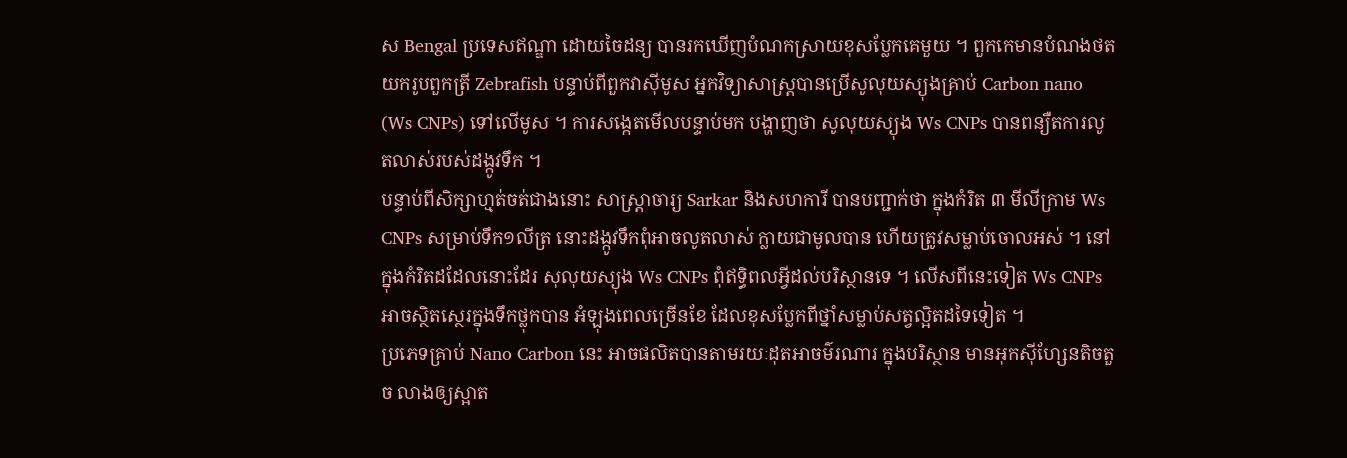ស Bengal ប្រទេសឥណ្ឌា ដោយចៃដន្យ បានរកឃើញបំណកស្រាយខុសប្លែកគេមួយ ។ ពួកកេមានបំណងថតយករូបពួកត្រី Zebrafish បន្ទាប់ពីពួកវាស៊ីមូស អ្នកវិទ្យាសាស្ត្របានប្រើសូលុយស្យុងគ្រាប់ Carbon nano (Ws CNPs) ទៅលើមូស ។ ការសង្កេតមើលបន្ទាប់មក បង្ហាញថា សូលុយស្យុង Ws CNPs បានពន្យឺតការលូតលាស់របស់ដង្កូវទឹក ។
បន្ទាប់ពីសិក្សាហ្មត់ចត់ជាងនោះ សាស្ត្រាចារ្យ Sarkar និងសហការី បានបញ្ជាក់ថា ក្នុងកំរិត ៣ មីលីក្រាម Ws CNPs សម្រាប់ទឹក១លីត្រ នោះដង្កូវទឹកពុំអាចលូតលាស់ ក្លាយជាមូលបាន ហើយត្រូវសម្លាប់ចោលអស់ ។ នៅក្នុងកំរិតដដែលនោះដែរ សុលុយស្យុង Ws CNPs ពុំឥទ្ធិពលអ្វីដល់បរិស្ថានទេ ។ លើសពីនេះទៀត Ws CNPs អាចស្ថិតស្ថេរក្នុងទឹកថ្លុកបាន អំឡុងពេលច្រើនខែ ដែលខុសប្លែកពីថ្នាំសម្លាប់សត្វល្អិតដទៃទៀត ។
ប្រភេទគ្រាប់ Nano Carbon នេះ អាចផលិតបានតាមរយៈដុតអាចម៌រណារ ក្នុងបរិស្ថាន មានអុកស៊ីហ្សែនតិចតួច លាងឲ្យស្អាត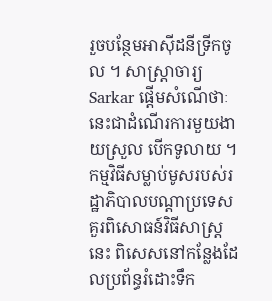រួចបន្ថែមអាស៊ីដនីទ្រីកចូល ។ សាស្ត្រាចារ្យ Sarkar ផ្តើមសំណើថាៈ នេះជាដំណើរការមួយងាយស្រួល បើកទូលាយ ។ កម្មវិធីសម្លាប់មូសរបស់រដ្ឋាភិបាលបណ្តាប្រទេស គួរពិសោធន៍វិធីសាស្ត្រនេះ ពិសេសនៅកន្លែងដែលប្រព័ន្ធរំដោះទឹក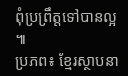ពុំប្រព្រឹត្តទៅបានល្អ ៕
ប្រភព៖ ខ្មែរស្ថាបនា